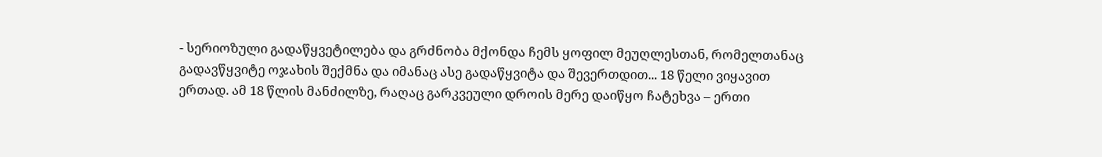- სერიოზული გადაწყვეტილება და გრძნობა მქონდა ჩემს ყოფილ მეუღლესთან, რომელთანაც გადავწყვიტე ოჯახის შექმნა და იმანაც ასე გადაწყვიტა და შევერთდით... 18 წელი ვიყავით ერთად. ამ 18 წლის მანძილზე, რაღაც გარკვეული დროის მერე დაიწყო ჩატეხვა – ერთი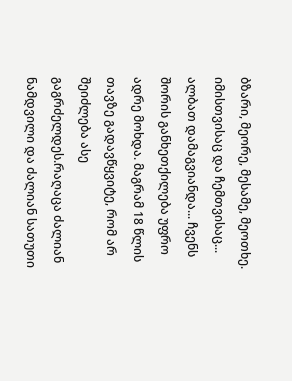ბზარი, მეორე, მესამე, მეოთხე. იმისთვისაც და ჩემთვისაც...
ალბათ დამაგვიანდა... ჩვენს შორის განხეთქილება უფრო ადრე მოხდა. მაგრამ 18 წლის თავზე გადავწყვიტე, რომ არ შეიძლება ასე გაგრძელდეს.რაღაცა ძალიან ნამდვილი და ძალიან სათუთი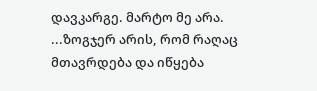დავკარგე. მარტო მე არა.
...ზოგჯერ არის, რომ რაღაც მთავრდება და იწყება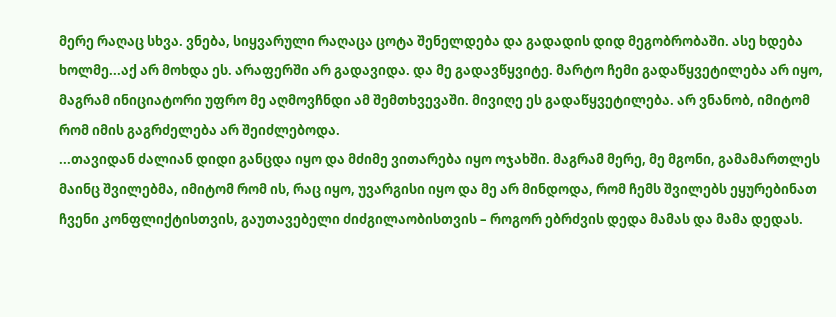მერე რაღაც სხვა. ვნება, სიყვარული რაღაცა ცოტა შენელდება და გადადის დიდ მეგობრობაში. ასე ხდება ხოლმე...აქ არ მოხდა ეს. არაფერში არ გადავიდა. და მე გადავწყვიტე. მარტო ჩემი გადაწყვეტილება არ იყო, მაგრამ ინიციატორი უფრო მე აღმოვჩნდი ამ შემთხვევაში. მივიღე ეს გადაწყვეტილება. არ ვნანობ, იმიტომ რომ იმის გაგრძელება არ შეიძლებოდა.
...თავიდან ძალიან დიდი განცდა იყო და მძიმე ვითარება იყო ოჯახში. მაგრამ მერე, მე მგონი, გამამართლეს მაინც შვილებმა, იმიტომ რომ ის, რაც იყო, უვარგისი იყო და მე არ მინდოდა, რომ ჩემს შვილებს ეყურებინათ ჩვენი კონფლიქტისთვის, გაუთავებელი ძიძგილაობისთვის – როგორ ებრძვის დედა მამას და მამა დედას.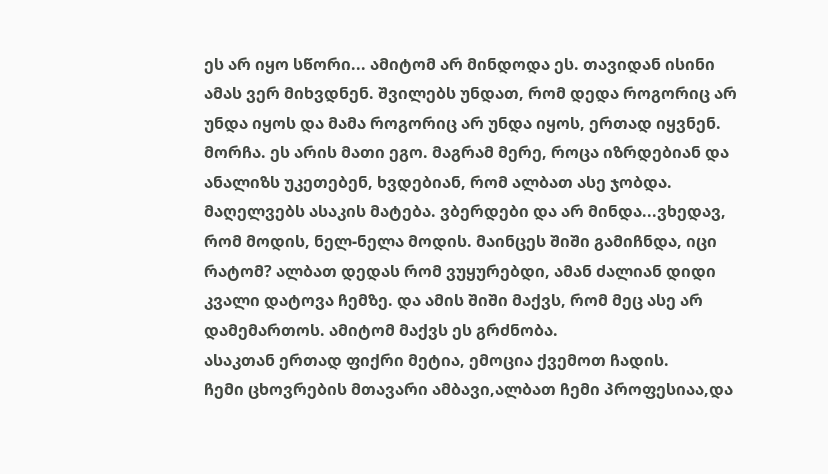ეს არ იყო სწორი... ამიტომ არ მინდოდა ეს. თავიდან ისინი ამას ვერ მიხვდნენ. შვილებს უნდათ, რომ დედა როგორიც არ უნდა იყოს და მამა როგორიც არ უნდა იყოს, ერთად იყვნენ. მორჩა. ეს არის მათი ეგო. მაგრამ მერე, როცა იზრდებიან და ანალიზს უკეთებენ, ხვდებიან, რომ ალბათ ასე ჯობდა.
მაღელვებს ასაკის მატება. ვბერდები და არ მინდა...ვხედავ, რომ მოდის, ნელ-ნელა მოდის. მაინცეს შიში გამიჩნდა, იცი რატომ? ალბათ დედას რომ ვუყურებდი, ამან ძალიან დიდი კვალი დატოვა ჩემზე. და ამის შიში მაქვს, რომ მეც ასე არ დამემართოს. ამიტომ მაქვს ეს გრძნობა.
ასაკთან ერთად ფიქრი მეტია, ემოცია ქვემოთ ჩადის.
ჩემი ცხოვრების მთავარი ამბავი,ალბათ ჩემი პროფესიაა,და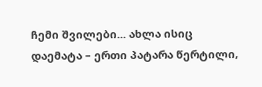ჩემი შვილები... ახლა ისიც დაემატა – ერთი პატარა წერტილი,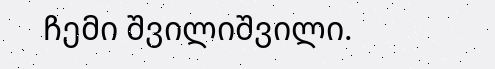ჩემი შვილიშვილი.